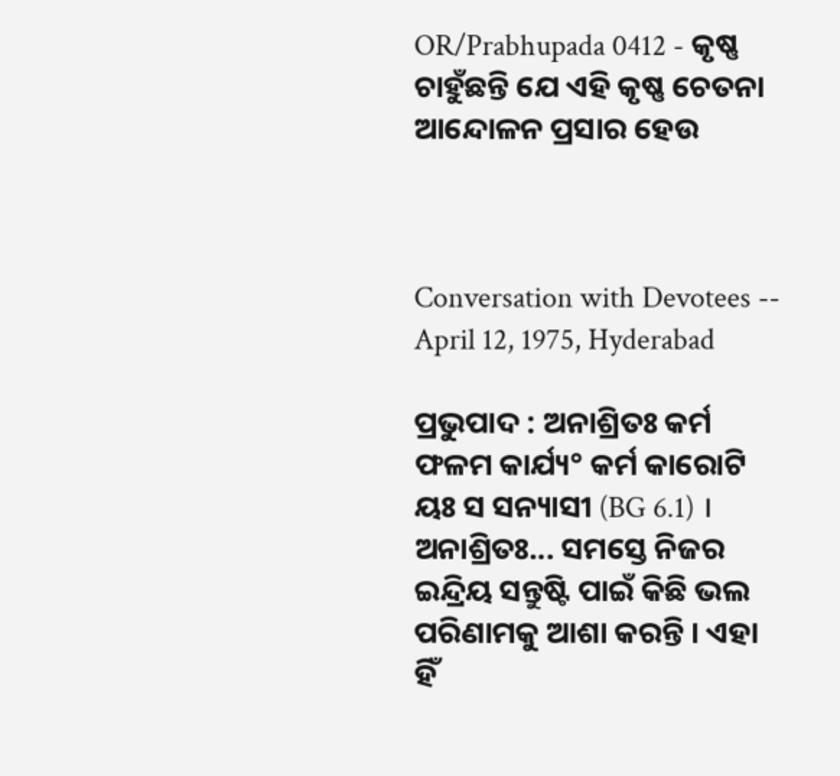OR/Prabhupada 0412 - କୃଷ୍ଣ ଚାହୁଁଛନ୍ତି ଯେ ଏହି କୃଷ୍ଣ ଚେତନା ଆନ୍ଦୋଳନ ପ୍ରସାର ହେଉ



Conversation with Devotees -- April 12, 1975, Hyderabad

ପ୍ରଭୁପାଦ : ଅନାଶ୍ରିତଃ କର୍ମ ଫଳମ କାର୍ଯ୍ୟ° କର୍ମ କାରୋଟି ୟଃ ସ ସନ୍ୟାସୀ (BG 6.1) । ଅନାଶ୍ରିତଃ... ସମସ୍ତେ ନିଜର ଇନ୍ଦ୍ରିୟ ସନ୍ତୁଷ୍ଟି ପାଇଁ କିଛି ଭଲ ପରିଣାମକୁ ଆଶା କରନ୍ତି । ଏହା ହିଁ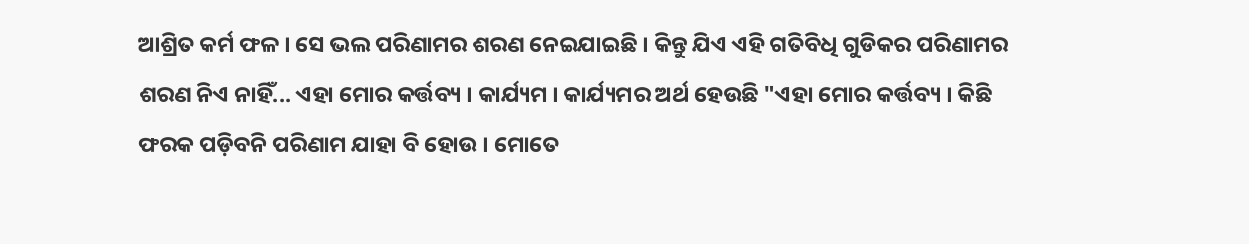ଆଶ୍ରିତ କର୍ମ ଫଳ । ସେ ଭଲ ପରିଣାମର ଶରଣ ନେଇଯାଇଛି । କିନ୍ତୁ ଯିଏ ଏହି ଗତିବିଧି ଗୁଡିକର ପରିଣାମର ଶରଣ ନିଏ ନାହିଁ... ଏହା ମୋର କର୍ତ୍ତବ୍ୟ । କାର୍ଯ୍ୟମ । କାର୍ଯ୍ୟମର ଅର୍ଥ ହେଉଛି "ଏହା ମୋର କର୍ତ୍ତବ୍ୟ । କିଛି ଫରକ ପଡ଼ିବନି ପରିଣାମ ଯାହା ବି ହୋଉ । ମୋତେ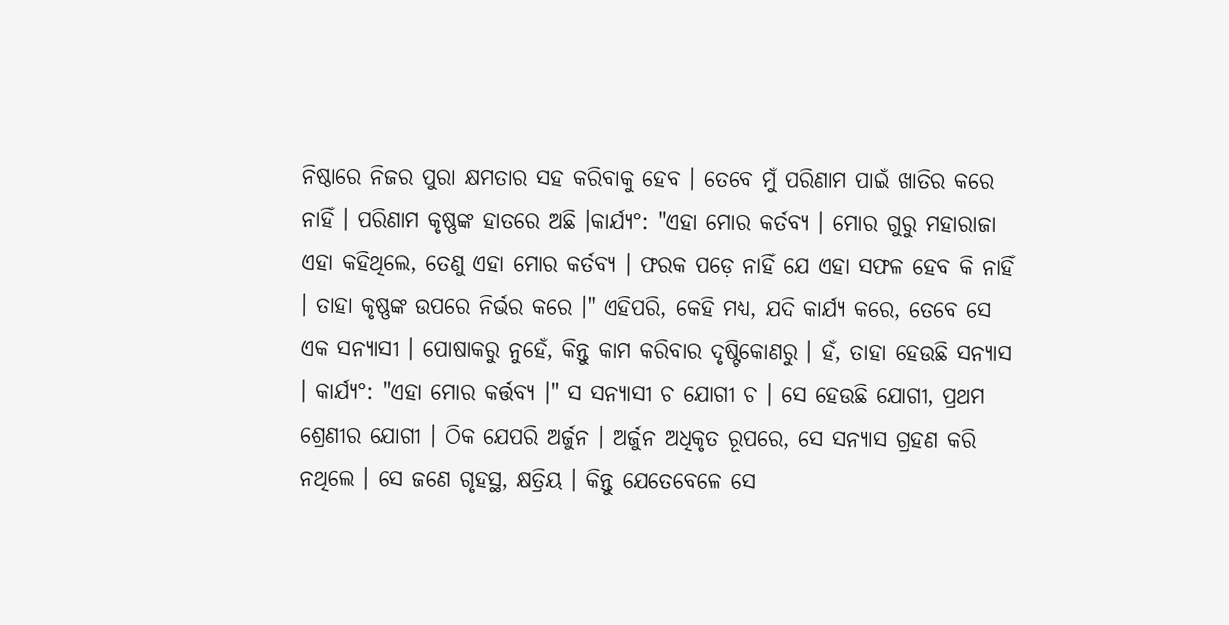ନିଷ୍ଠାରେ ନିଜର ପୁରା କ୍ଷମତାର ସହ କରିବାକୁ ହେବ । ତେବେ ମୁଁ ପରିଣାମ ପାଇଁ ଖାତିର କରେ ନାହିଁ । ପରିଣାମ କୃଷ୍ଣଙ୍କ ହାତରେ ଅଛି ।କାର୍ଯ୍ୟ°: "ଏହା ମୋର କର୍ତବ୍ୟ । ମୋର ଗୁରୁ ମହାରାଜା ଏହା କହିଥିଲେ, ତେଣୁ ଏହା ମୋର କର୍ତବ୍ୟ । ଫରକ ପଡ଼େ ନାହିଁ ଯେ ଏହା ସଫଳ ହେବ କି ନାହିଁ । ତାହା କୃଷ୍ଣଙ୍କ ଉପରେ ନିର୍ଭର କରେ ।" ଏହିପରି, କେହି ମଧ୍ୟ, ଯଦି କାର୍ଯ୍ୟ କରେ, ତେବେ ସେ ଏକ ସନ୍ୟାସୀ । ପୋଷାକରୁ ନୁହେଁ, କିନ୍ତୁ କାମ କରିବାର ଦୃଷ୍ଟିକୋଣରୁ । ହଁ, ତାହା ହେଉଛି ସନ୍ୟାସ । କାର୍ଯ୍ୟ°: "ଏହା ମୋର କର୍ତ୍ତବ୍ୟ ।" ସ ସନ୍ୟାସୀ ଚ ଯୋଗୀ ଚ । ସେ ହେଉଛି ଯୋଗୀ, ପ୍ରଥମ ଶ୍ରେଣୀର ଯୋଗୀ । ଠିକ ଯେପରି ଅର୍ଜୁନ । ଅର୍ଜୁନ ଅଧିକୃତ ରୂପରେ, ସେ ସନ୍ୟାସ ଗ୍ରହଣ କରି ନଥିଲେ । ସେ ଜଣେ ଗୃହସ୍ଥ, କ୍ଷତ୍ରିୟ । କିନ୍ତୁ ଯେତେବେଳେ ସେ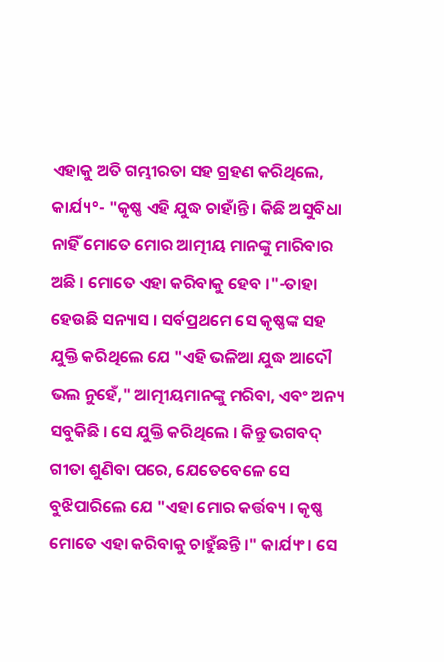ଏହାକୁ ଅତି ଗମ୍ଭୀରତା ସହ ଗ୍ରହଣ କରିଥିଲେ, କାର୍ଯ୍ୟ°- "କୃଷ୍ଣ ଏହି ଯୁଦ୍ଧ ଚାହାଁନ୍ତି । କିଛି ଅସୁବିଧା ନାହିଁ ମୋତେ ମୋର ଆତ୍ମୀୟ ମାନଙ୍କୁ ମାରିବାର ଅଛି । ମୋତେ ଏହା କରିବାକୁ ହେବ ।"-ତାହା ହେଉଛି ସନ୍ୟାସ । ସର୍ବପ୍ରଥମେ ସେ କୃଷ୍ଣଙ୍କ ସହ ଯୁକ୍ତି କରିଥିଲେ ଯେ "ଏହି ଭଳିଆ ଯୁଦ୍ଧ ଆଦୌ ଭଲ ନୁହେଁ," ଆତ୍ମୀୟମାନଙ୍କୁ ମରିବା, ଏବଂ ଅନ୍ୟ ସବୁକିଛି । ସେ ଯୁକ୍ତି କରିଥିଲେ । କିନ୍ତୁ ଭଗବଦ୍ ଗୀତା ଶୁଣିବା ପରେ, ଯେତେବେଳେ ସେ ବୁଝିପାରିଲେ ଯେ "ଏହା ମୋର କର୍ତ୍ତବ୍ୟ । କୃଷ୍ଣ ମୋତେ ଏହା କରିବାକୁ ଚାହୁଁଛନ୍ତି ।" କାର୍ଯ୍ୟଂ। ସେ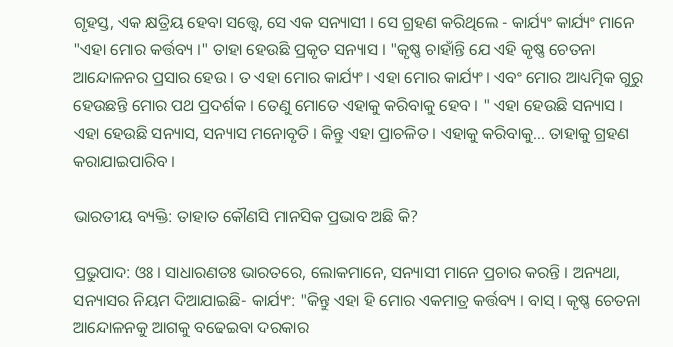ଗୃହସ୍ତ, ଏକ କ୍ଷତ୍ରିୟ ହେବା ସତ୍ତ୍ଵେ, ସେ ଏକ ସନ୍ୟାସୀ । ସେ ଗ୍ରହଣ କରିଥିଲେ - କାର୍ଯ୍ୟଂ କାର୍ଯ୍ୟଂ ମାନେ "ଏହା ମୋର କର୍ତ୍ତବ୍ୟ ।" ତାହା ହେଉଛି ପ୍ରକୃତ ସନ୍ୟାସ । "କୃଷ୍ଣ ଚାହାଁନ୍ତି ଯେ ଏହି କୃଷ୍ଣ ଚେତନା ଆନ୍ଦୋଳନର ପ୍ରସାର ହେଉ । ତ ଏହା ମୋର କାର୍ଯ୍ୟଂ। ଏହା ମୋର କାର୍ଯ୍ୟଂ। ଏବଂ ମୋର ଆଧ୍ୟତ୍ମିକ ଗୁରୁ ହେଉଛନ୍ତି ମୋର ପଥ ପ୍ରଦର୍ଶକ । ତେଣୁ ମୋତେ ଏହାକୁ କରିବାକୁ ହେବ । " ଏହା ହେଉଛି ସନ୍ୟାସ । ଏହା ହେଉଛି ସନ୍ୟାସ, ସନ୍ୟାସ ମନୋବୃତି । କିନ୍ତୁ ଏହା ପ୍ରାଚଳିତ । ଏହାକୁ କରିବାକୁ... ତାହାକୁ ଗ୍ରହଣ କରାଯାଇପାରିବ ।

ଭାରତୀୟ ବ୍ୟକ୍ତି: ତାହାତ କୌଣସି ମାନସିକ ପ୍ରଭାବ ଅଛି କି?

ପ୍ରଭୁପାଦ: ଓଃ । ସାଧାରଣତଃ ଭାରତରେ, ଲୋକମାନେ, ସନ୍ୟାସୀ ମାନେ ପ୍ରଚାର କରନ୍ତି । ଅନ୍ୟଥା, ସନ୍ୟାସର ନିୟମ ଦିଆଯାଇଛି- କାର୍ଯ୍ୟଂ: "କିନ୍ତୁ ଏହା ହି ମୋର ଏକମାତ୍ର କର୍ତ୍ତବ୍ୟ । ବାସ୍ । କୃଷ୍ଣ ଚେତନା ଆନ୍ଦୋଳନକୁ ଆଗକୁ ବଢେଇବା ଦରକାର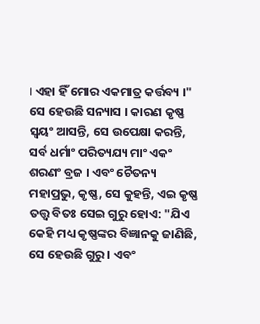। ଏହା ହିଁ ମୋର ଏକମାତ୍ର କର୍ତ୍ତବ୍ୟ ।" ସେ ହେଉଛି ସନ୍ୟାସ । କାରଣ କୃଷ୍ଣ ସ୍ଵୟଂ ଆସନ୍ତି, ସେ ଉପେକ୍ଷା କରନ୍ତି, ସର୍ବ ଧର୍ମାଂ ପରିତ୍ୟଯ୍ୟ ମାଂ ଏକଂ ଶରଣଂ ବ୍ରଜ । ଏବଂ ଚୈତନ୍ୟ ମହାପ୍ରଭୁ, କୃଷ୍ଣ, ସେ କୁହନ୍ତି, ଏଇ କୃଷ୍ଣ ତତ୍ତ୍ଵ ବିତଃ ସେଇ ଗୁରୁ ହୋଏ: "ଯିଏ କେହି ମଧ୍ୟ କୃଷ୍ଣଙ୍କର ବିଜ୍ଞାନକୁ ଜାଣିଛି, ସେ ହେଉଛି ଗୁରୁ । ଏବଂ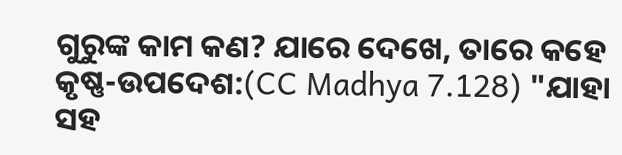ଗୁରୁଙ୍କ କାମ କଣ? ଯାରେ ଦେଖେ, ତାରେ କହେ କୃଷ୍ଣ-ଉପଦେଶ:(CC Madhya 7.128) "ଯାହା ସହ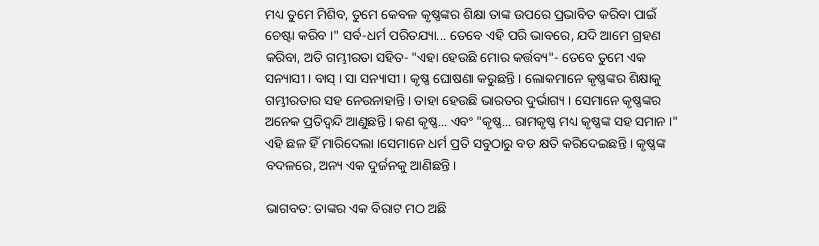ମଧ୍ୟ ତୁମେ ମିଶିବ, ତୁମେ କେବଳ କୃଷ୍ଣଙ୍କର ଶିକ୍ଷା ତାଙ୍କ ଉପରେ ପ୍ରଭାବିତ କରିବା ପାଇଁ ଚେଷ୍ଟା କରିବ ।" ସର୍ବ-ଧର୍ମ ପରିତଯ୍ୟା... ତେବେ ଏହି ପରି ଭାବରେ, ଯଦି ଆମେ ଗ୍ରହଣ କରିବା, ଅତି ଗମ୍ଭୀରତା ସହିତ- "ଏହା ହେଉଛି ମୋର କର୍ତ୍ତବ୍ୟ"- ତେବେ ତୁମେ ଏକ ସନ୍ୟାସୀ । ବାସ୍ । ସା ସନ୍ୟାସୀ । କୃଷ୍ଣ ଘୋଷଣା କରୁଛନ୍ତି । ଲୋକମାନେ କୃଷ୍ଣଙ୍କର ଶିକ୍ଷାକୁ ଗମ୍ଭୀରତାର ସହ ନେଉନାହାନ୍ତି । ତାହା ହେଉଛି ଭାରତର ଦୁର୍ଭାଗ୍ୟ । ସେମାନେ କୃଷ୍ଣଙ୍କର ଅନେକ ପ୍ରତିଦ୍ଵନ୍ଦି ଆଣୁଛନ୍ତି । କଣ କୃଷ୍ଣ... ଏବଂ "କୃଷ୍ଣ... ରାମକୃଷ୍ଣ ମଧ୍ୟ କୃଷ୍ଣଙ୍କ ସହ ସମାନ ।" ଏହି ଛଳ ହିଁ ମାରିଦେଲା ।ସେମାନେ ଧର୍ମ ପ୍ରତି ସବୁଠାରୁ ବଡ କ୍ଷତି କରିଦେଇଛନ୍ତି । କୃଷ୍ଣଙ୍କ ବଦଳରେ, ଅନ୍ୟ ଏକ ଦୁର୍ଜନକୁ ଆଣିଛନ୍ତି ।

ଭାଗବତ: ତାଙ୍କର ଏକ ବିରାଟ ମଠ ଅଛି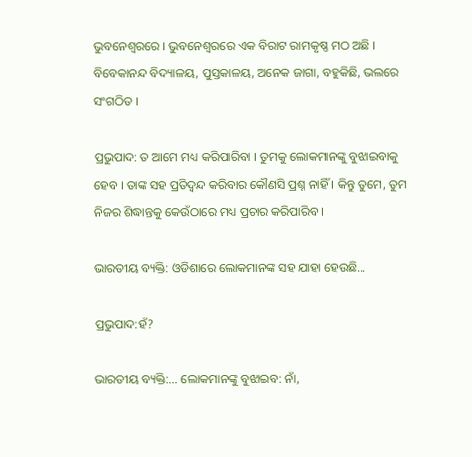ଭୁବନେଶ୍ଵରରେ । ଭୁବନେଶ୍ଵରରେ ଏକ ବିରାଟ ରାମକୃଷ୍ଣ ମଠ ଅଛି । ବିବେକାନନ୍ଦ ବିଦ୍ୟାଳୟ, ପୁସ୍ତକାଳୟ, ଅନେକ ଜାଗା, ବହୁକିଛି, ଭଲରେ ସଂଗଠିତ ।

ପ୍ରଭୁପାଦ: ତ ଆମେ ମଧ୍ୟ କରିପାରିବା । ତୁମକୁ ଲୋକମାନଙ୍କୁ ବୁଝାଇବାକୁ ହେବ । ତାଙ୍କ ସହ ପ୍ରତିଦ୍ଵନ୍ଦ କରିବାର କୌଣସି ପ୍ରଶ୍ନ ନାହିଁ । କିନ୍ତୁ ତୁମେ, ତୁମ ନିଜର ଶିଦ୍ଧାନ୍ତକୁ କେଉଁଠାରେ ମଧ୍ୟ ପ୍ରଚାର କରିପାରିବ ।

ଭାରତୀୟ ବ୍ୟକ୍ତି: ଓଡିଶାରେ ଲୋକମାନଙ୍କ ସହ ଯାହା ହେଉଛି...

ପ୍ରଭୁପାଦ:ହଁ?

ଭାରତୀୟ ବ୍ୟକ୍ତି:... ଲୋକମାନଙ୍କୁ ବୁଝାଇବ: ନାଁ,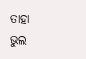ତାହା ଭୁଲ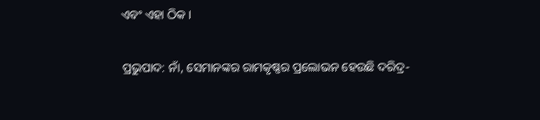ଏବଂ ଏହା ଠିକ ।

ପ୍ରଭୁପାଦ: ନାଁ, ସେମାନଙ୍କର ରାମକୃଷ୍ଣର ପ୍ରଲୋଭନ ହେଉଛି ଦରିଦ୍ର-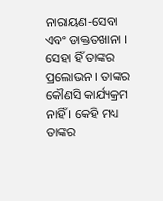ନାରାୟଣ-ସେବା ଏବଂ ଡାକ୍ତତଖାନା । ସେହା ହିଁ ତାଙ୍କର ପ୍ରଲୋଭନ । ତାଙ୍କର କୌଣସି କାର୍ଯ୍ୟକ୍ରମ ନାହିଁ । କେହି ମଧ୍ୟ ତାଙ୍କର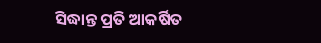ସିଦ୍ଧାନ୍ତ ପ୍ରତି ଆକର୍ଷିତ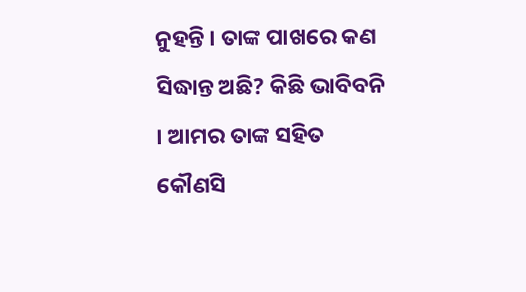ନୁହନ୍ତି । ତାଙ୍କ ପାଖରେ କଣ ସିଦ୍ଧାନ୍ତ ଅଛି? କିଛି ଭାବିବନି । ଆମର ତାଙ୍କ ସହିତ କୌଣସି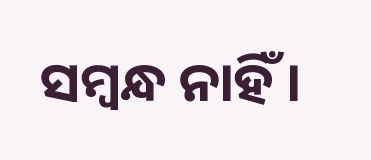ସମ୍ଵନ୍ଧ ନାହିଁ ।